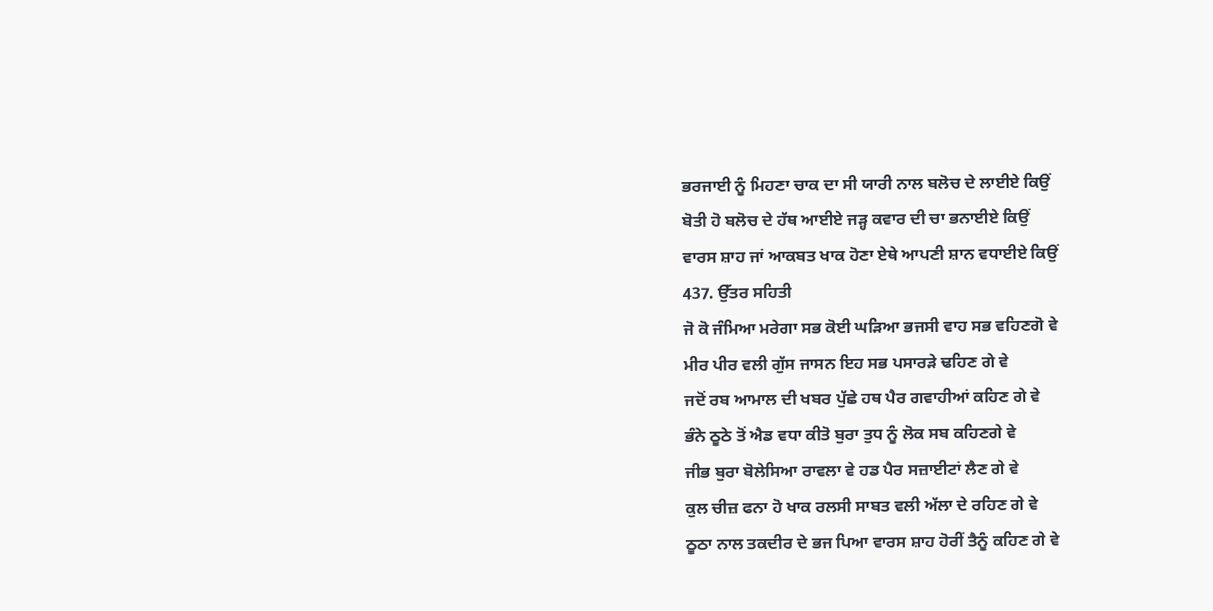ਭਰਜਾਈ ਨੂੰ ਮਿਹਣਾ ਚਾਕ ਦਾ ਸੀ ਯਾਰੀ ਨਾਲ ਬਲੋਚ ਦੇ ਲਾਈਏ ਕਿਉਂ
ਬੋਤੀ ਹੋ ਬਲੋਚ ਦੇ ਹੱਥ ਆਈਏ ਜੜ੍ਹ ਕਵਾਰ ਦੀ ਚਾ ਭਨਾਈਏ ਕਿਉਂ
ਵਾਰਸ ਸ਼ਾਹ ਜਾਂ ਆਕਬਤ ਖਾਕ ਹੋਣਾ ਏਥੇ ਆਪਣੀ ਸ਼ਾਨ ਵਧਾਈਏ ਕਿਉਂ
437. ਉੱਤਰ ਸਹਿਤੀ
ਜੋ ਕੋ ਜੰਮਿਆ ਮਰੇਗਾ ਸਭ ਕੋਈ ਘੜਿਆ ਭਜਸੀ ਵਾਹ ਸਭ ਵਹਿਣਗੋ ਵੇ
ਮੀਰ ਪੀਰ ਵਲੀ ਗੁੱਸ ਜਾਸਨ ਇਹ ਸਭ ਪਸਾਰੜੇ ਢਹਿਣ ਗੇ ਵੇ
ਜਦੋਂ ਰਬ ਆਮਾਲ ਦੀ ਖਬਰ ਪੁੱਛੇ ਹਥ ਪੈਰ ਗਵਾਹੀਆਂ ਕਹਿਣ ਗੇ ਵੇ
ਭੰਨੇ ਠੂਠੇ ਤੋਂ ਐਡ ਵਧਾ ਕੀਤੋ ਬੁਰਾ ਤੁਧ ਨੂੰ ਲੋਕ ਸਬ ਕਹਿਣਗੇ ਵੇ
ਜੀਭ ਬੁਰਾ ਬੋਲੇਸਿਆ ਰਾਵਲਾ ਵੇ ਹਡ ਪੈਰ ਸਜ਼ਾਈਟਾਂ ਲੈਣ ਗੇ ਵੇ
ਕੁਲ ਚੀਜ਼ ਫਨਾ ਹੋ ਖਾਕ ਰਲਸੀ ਸਾਬਤ ਵਲੀ ਅੱਲਾ ਦੇ ਰਹਿਣ ਗੇ ਵੇ
ਠੂਠਾ ਨਾਲ ਤਕਦੀਰ ਦੇ ਭਜ ਪਿਆ ਵਾਰਸ ਸ਼ਾਹ ਹੋਰੀਂ ਤੈਨੂੰ ਕਹਿਣ ਗੇ ਵੇ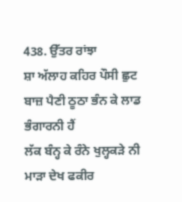438. ਉੱਤਰ ਰਾਂਝਾ
ਸ਼ਾ ਅੱਲਾਹ ਕਹਿਰ ਪੌਸੀ ਛੁਟ ਬਾਜ਼ ਪੈਣੀ ਠੂਠਾ ਭੰਨ ਕੇ ਲਾਡ ਭੰਗਾਰਨੀ ਹੈਂ
ਲੱਕ ਬੰਨ੍ਹ ਕੇ ਰੰਨੇ ਖੁਲ੍ਹਕੜੇ ਨੀ ਮਾੜਾ ਦੇਖ ਫਕੀਰ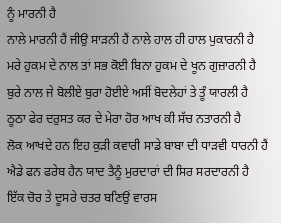ਨੂੰ ਮਾਰਨੀ ਹੈ
ਨਾਲੇ ਮਾਰਨੀ ਹੈਂ ਜੀਉ ਸਾੜਨੀ ਹੈਂ ਨਾਲੇ ਹਾਲ ਹੀ ਹਾਲ ਪੁਕਾਰਨੀ ਹੈ
ਮਰੇ ਹੁਕਮ ਦੇ ਨਾਲ ਤਾਂ ਸਭ ਕੋਈ ਬਿਨਾ ਹੁਕਮ ਦੇ ਖੂਨ ਗੁਜ਼ਾਰਨੀ ਹੈ
ਬੁਰੇ ਨਾਲ ਜੇ ਬੋਲੀਏ ਬੁਰਾ ਹੋਈਏ ਅਸੀਂ ਬੋਦਲੇਹਾਂ ਤੇ ਤੂੰ ਯਾਰਲੀ ਹੈ
ਠੂਠਾ ਫੇਰ ਦਰੁਸਤ ਕਰ ਦੇ ਮੇਰਾ ਹੋਰ ਆਖ ਕੀ ਸੱਚ ਨਤਾਰਨੀ ਹੈ
ਲੋਕ ਆਖਦੇ ਹਨ ਇਹ ਕੁੜੀ ਕਵਾਰੀ ਸਾਡੇ ਬਾਬਾ ਦੀ ਧਾੜਵੀ ਧਾਰਨੀ ਹੈਂ
ਐਡੇ ਫਨ ਫਰੇਬ ਹੈਨ ਯਾਦ ਤੈਨੂੰ ਮੁਰਦਾਰਾਂ ਦੀ ਸਿਰ ਸਰਦਾਰਨੀ ਹੈ
ਇੱਕ ਚੋਰ ਤੇ ਦੂਸਰੇ ਚਤਰ ਬਣਿਉਂ ਵਾਰਸ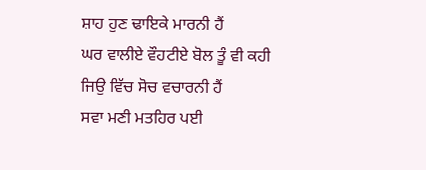ਸ਼ਾਹ ਹੁਣ ਢਾਇਕੇ ਮਾਰਨੀ ਹੈਂ
ਘਰ ਵਾਲੀਏ ਵੌਹਟੀਏ ਬੋਲ ਤੂੰ ਵੀ ਕਹੀ ਜਿਉ ਵਿੱਚ ਸੋਚ ਵਚਾਰਨੀ ਹੈਂ
ਸਵਾ ਮਣੀ ਮਤਹਿਰ ਪਈ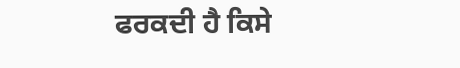ਫਰਕਦੀ ਹੈ ਕਿਸੇ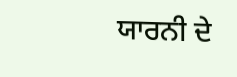ਯਾਰਨੀ ਦੇ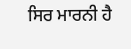ਸਿਰ ਮਾਰਨੀ ਹੈ